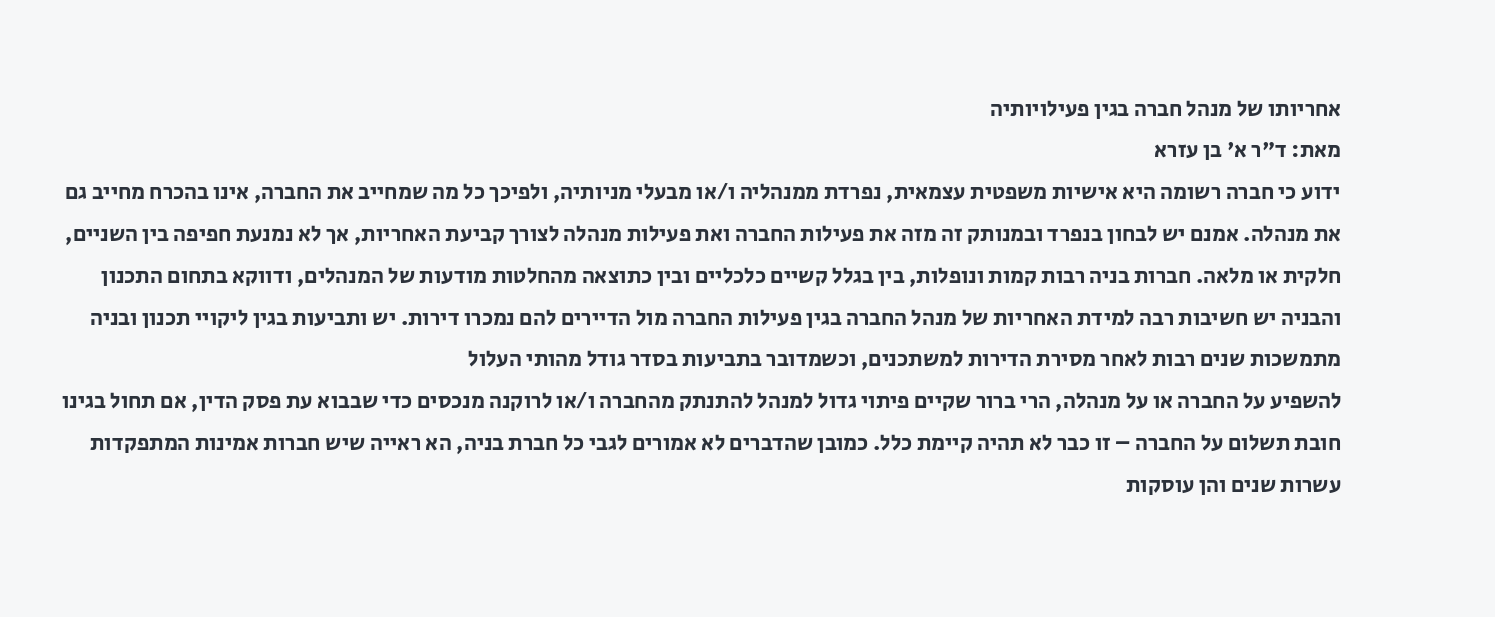אחריותו של מנהל חברה בגין פעילויותיה
מאת: ד"ר א' בן עזרא
ידוע כי חברה רשומה היא אישיות משפטית עצמאית, נפרדת ממנהליה ו/או מבעלי מניותיה, ולפיכך כל מה שמחייב את החברה, אינו בהכרח מחייב גם את מנהלה. אמנם יש לבחון בנפרד ובמנותק זה מזה את פעילות החברה ואת פעילות מנהלה לצורך קביעת האחריות, אך לא נמנעת חפיפה בין השניים, חלקית או מלאה. חברות בניה רבות קמות ונופלות, בין בגלל קשיים כלכליים ובין כתוצאה מהחלטות מודעות של המנהלים, ודווקא בתחום התכנון והבניה יש חשיבות רבה למידת האחריות של מנהל החברה בגין פעילות החברה מול הדיירים להם נמכרו דירות. יש ותביעות בגין ליקויי תכנון ובניה מתמשכות שנים רבות לאחר מסירת הדירות למשתכנים, וכשמדובר בתביעות בסדר גודל מהותי העלול
להשפיע על החברה או על מנהלה, הרי ברור שקיים פיתוי גדול למנהל להתנתק מהחברה ו/או לרוקנה מנכסים כדי שבבוא עת פסק הדין, אם תחול בגינו חובת תשלום על החברה – זו כבר לא תהיה קיימת כלל. כמובן שהדברים לא אמורים לגבי כל חברת בניה, הא ראייה שיש חברות אמינות המתפקדות עשרות שנים והן עוסקות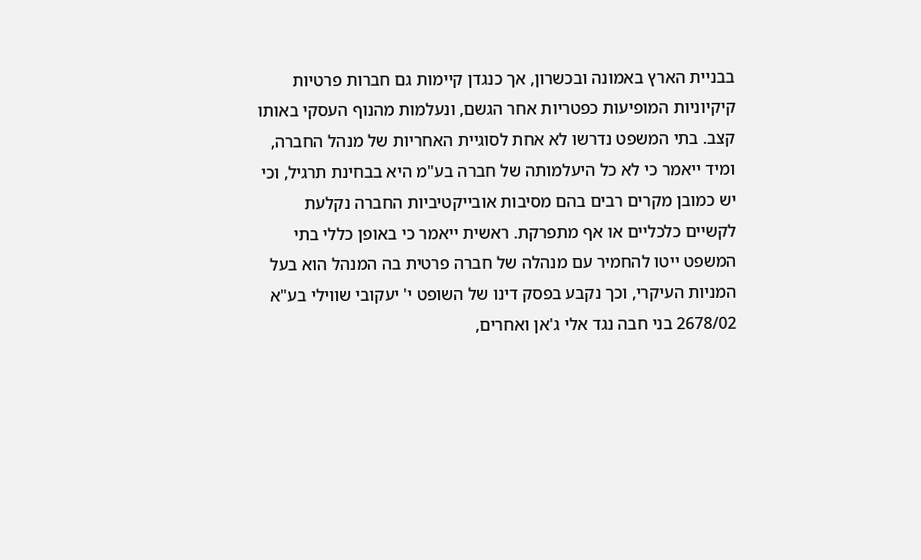בבניית הארץ באמונה ובכשרון, אך כנגדן קיימות גם חברות פרטיות קיקיוניות המופיעות כפטריות אחר הגשם, ונעלמות מהנוף העסקי באותו קצב. בתי המשפט נדרשו לא אחת לסוגיית האחריות של מנהל החברה, ומיד ייאמר כי לא כל היעלמותה של חברה בע"מ היא בבחינת תרגיל, וכי יש כמובן מקרים רבים בהם מסיבות אובייקטיביות החברה נקלעת לקשיים כלכליים או אף מתפרקת. ראשית ייאמר כי באופן כללי בתי המשפט ייטו להחמיר עם מנהלה של חברה פרטית בה המנהל הוא בעל המניות העיקרי, וכך נקבע בפסק דינו של השופט י' יעקובי שווילי בע"א 2678/02 בני חבה נגד אלי ג'אן ואחרים,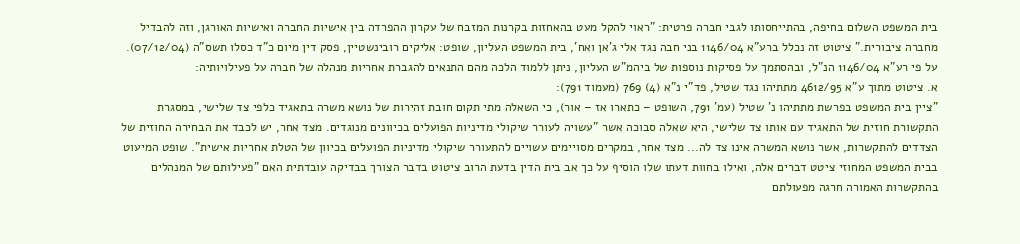בית המשפט השלום בחיפה, בהתייחסותו לגבי חברה פרטית: "ראוי להקל מעט בהאחזות בקרנות המזבח של עקרון ההפרדה בין אישיות החברה ואישיות האורגן, וזה להבדיל מחברה ציבורית." ציטוט זה נכלל ברע"א 1146/04 בני חבה נגד אלי ג'אן ואח', בית המשפט העליון, שופט: אליקים רובינשטיין, פסק דין מיום כ"ד כסלו תשס"ה (07/12/04). על פי רע"א 1146/04 הנ"ל, ובהסתמך על פסיקות נוספות של ביהמ"ש העליון, ניתן ללמוד הלכה מהם התנאים להגברת אחריות מנהלה של חברה על פעילויותיה:
א. ציטוט מתוך ע"א 4612/95 מתתיהו נגד שטיל, פד"י נ"א (4) 769 (מעמוד 791):
"ציין בית המשפט בפרשת מתתיהו נ' שטיל (עמ' 791, השופט – כתארו אז – אור), כי השאלה מתי תקום חובת זהירות של נושא משרה בתאגיד כלפי צד שלישי, במסגרת התקשורת חוזית של התאגיד עם אותו צד שלישי, היא שאלה סבוכה אשר "עשויה לעורר שיקולי מדיניות הפועלים בכיוונים מנוגדים. מצד אחר, יש לכבד את הבחירה החוזית של הצדדים להתקשרות, אשר נושא המשרה אינו צד לה... מצד אחר, במקרים מסויימים עשויים להתעורר שיקולי מדיניות הפועלים בכיוון של הטלת אחריות אישית". שופט המיעוט בבית המשפט המחוזי ציטט דברים אלה, ואילו בחוות דעתו שלו הוסיף על כך אב בית הדין בדעת הרוב ציטוט בדבר הצורך בבדיקה עובדתית האם "פעילותם של המנהלים בהתקשרות האמורה חרגה מפעולתם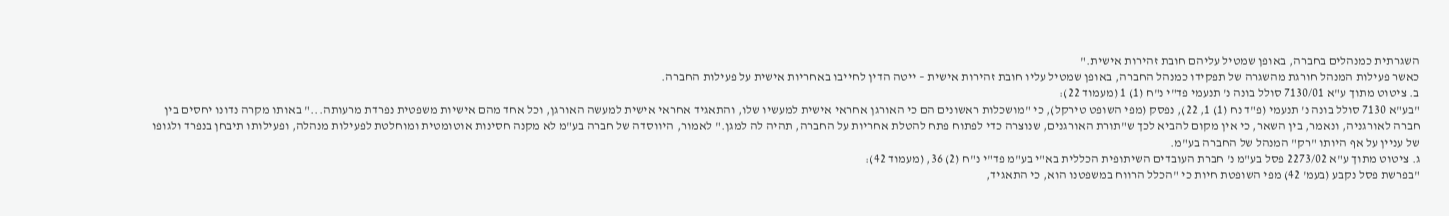השגרתית כמנהלים בחברה, באופן שמטיל עליהם חובת זהירות אישית."
כאשר פעילות המנהל חורגת מהשגרה של תפקידו כמנהל החברה, באופן שמטיל עליו חובת זהירות אישית – ייטה הדין לחייבו באחריות אישית על פעילות החברה.
ב. ציטוט מתוך ע"א 7130/01 סולל בונה נ' תנעמי פד"י נ"ח (1) 1 (מעמוד 22):
"בע"א 7130 סולל בונה נ' תנעמי (פ"ד נח (1) 1, 22), נפסק (מפי השופט טירקל), כי "מושכלות ראשונים הם כי האורגן אחראי אישית למעשיו שלו, והתאגיד אחראי אישית למעשה האורגן, וכל אחד מהם אישיות משפטית נפרדת מרעותה..." באותו מקרה נדונו יחסים בין חברה לאורגניה, ונאמר, בין השאר, כי אין מקום להביא לכך ש"תורת האורגנים, שנוצרה כדי לפתוח פתח להטלת אחריות על החברה, תהיה לה למגן." לאמור, היווסדה של חברה בע"מ לא מקנה חסינות אוטומטית ומוחלטת לפעילות מנהלה, ופעילותו תיבחן בנפרד ולגופו של עניין על אף היותו "רק" המנהל של החברה בע"מ.
ג. ציטוט מתוך ע"א 2273/02 פסל בע"מ נ' חברת העובדים השיתופית הכללית בא"י בע"מ פד"י נ"ח (2) 36, (מעמוד 42):
"בפרשת פסל נקבע (בעמ' 42) מפי השופטת חיות כי "הכלל הרווח במשפטנו הוא, כי התאגיד,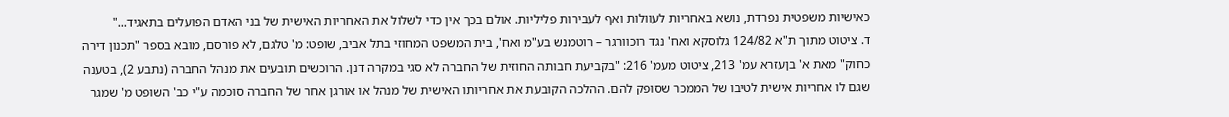כאישיות משפטית נפרדת, נושא באחריות לעוולות ואף לעבירות פליליות. אולם בכך אין כדי לשלול את האחריות האישית של בני האדם הפועלים בתאגיד..."
ד. ציטוט מתוך ת"א 124/82 גלוסקא ואח' נגד רוכוורגר – רוטמנש בע"מ ואח', בית המשפט המחוזי בתל אביב, שופט: מ' טלגם, לא פורסם, מובא בספר "תכנון דירה כחוק" מאת א' בןעזרא עמ' 213, ציטוט מעמ' 216: "בקביעת חבותה החוזית של החברה לא סגי במקרה דנן. הרוכשים תובעים את מנהל החברה (נתבע 2), בטענה שגם לו אחריות אישית לטיבו של הממכר שסופק להם. ההלכה הקובעת את אחריותו האישית של מנהל או אורגן אחר של החברה סוכמה ע"י כב' השופט מ' שמגר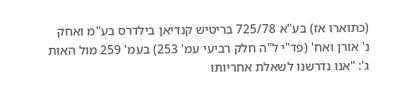(כתוארו אז) בע"א 725/78 בריטיש קנדיאן בילדרס בע"מ ואחק נ' אורן ואח' (פד"י ל"ה חלק רביעי עמ' 253) בעמ' 259 מול האות ג': "אנו נדרשנו לשאלת אחריותו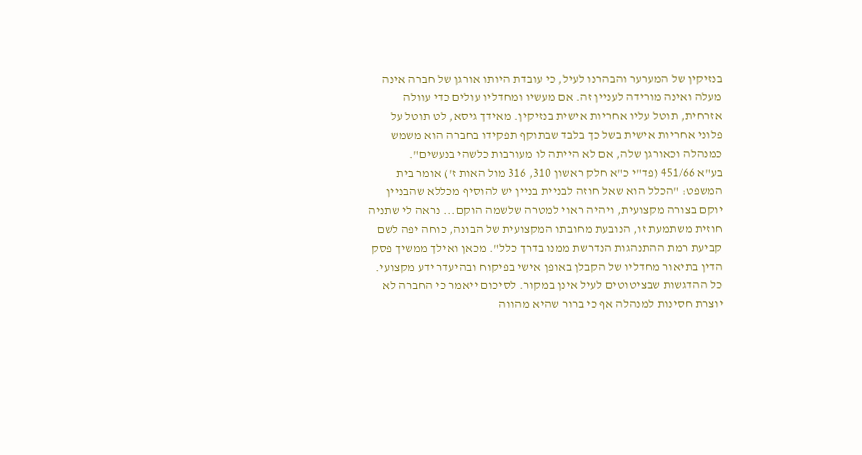בנזיקין של המערער והבהרנו לעיל, כי עובדת היותו אורגן של חברה אינה מעלה ואינה מורידה לעניין זה. אם מעשיו ומחדליו עולים כדי עוולה אזרחית, תוטל עליו אחריות אישית בנזיקין. מאידך גיסא, לט תוטל על פלוני אחריות אישית בשל כך בלבד שבתוקף תפקידו בחברה הוא משמש כמנהלה וכאורגן שלה, אם לא הייתה לו מעורבות כלשהי בנעשים".
בע"א 451/66 (פד"י כ"א חלק ראשון 310, 316 מול האות ז') אומר בית המשפט: "הכלל הוא שאל חוזה לבניית בניין יש להוסיף מכללא שהבניין יוקם בצורה מקצועית, ויהיה ראוי למטרה שלשמה הוקם... נראה לי שתניה חוזית משתמעת זו, הנובעת מחובתו המקצועית של הבונה, כוחה יפה לשם קביעת רמת ההתנהגות הנדרשת ממנו בדרך כלל". מכאן ואילך ממשיך פסק הדין בתיאור מחדליו של הקבלן באופן אישי בפיקוח ובהיעדר ידע מקצועי. כל ההדגשות שבציטוטים לעיל אינן במקור. לסיכום ייאמר כי החברה לא יוצרת חסינות למנהלה אף כי ברור שהיא מהווה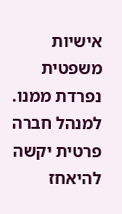אישיות משפטית נפרדת ממנו. למנהל חברה פרטית יקשה להיאחז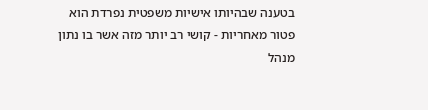בטענה שבהיותו אישיות משפטית נפרדת הוא פטור מאחריות - קושי רב יותר מזה אשר בו נתון מנהל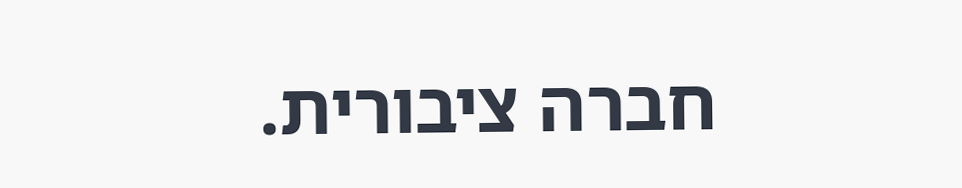חברה ציבורית.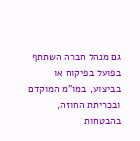גם מנהל חברה השתתף בפועל בפיקוח או בביצוע, במו"מ המוקדם ובכריתת החוזה, בהבטחות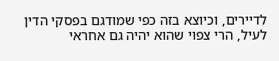לדיירים, וכיוצא בזה כפי שמודגם בפסקי הדין לעיל, הרי צפוי שהוא יהיה גם אחראי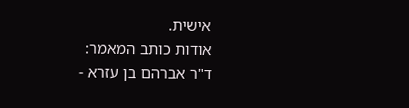אישית.
אודות כותב המאמר:
ד"ר אברהם בן עזרא -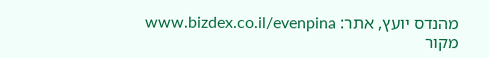מהנדס יועץ, אתר: www.bizdex.co.il/evenpina
מקור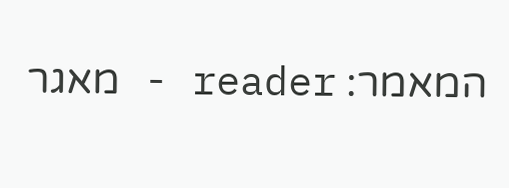המאמר: reader - מאגר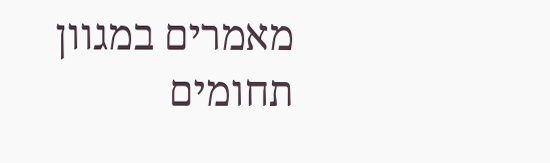מאמרים במגוון תחומים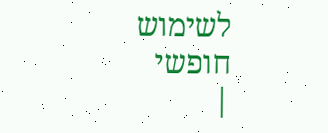לשימוש חופשי
|